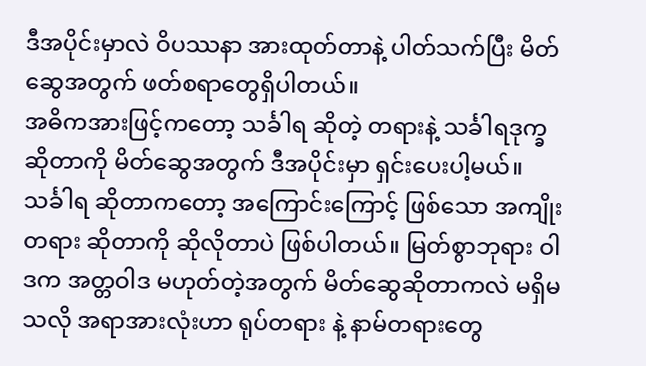ဒီအပိုင်းမှာလဲ ဝိပဿနာ အားထုတ်တာနဲ့ ပါတ်သက်ပြီး မိတ်ဆွေအတွက် ဖတ်စရာတွေရှိပါတယ်။
အဓိကအားဖြင့်ကတော့ သင်္ခါရ ဆိုတဲ့ တရားနဲ့ သင်္ခါရဒုက္ခ ဆိုတာကို မိတ်ဆွေအတွက် ဒီအပိုင်းမှာ ရှင်းပေးပါ့မယ်။ သင်္ခါရ ဆိုတာကတော့ အကြောင်းကြောင့် ဖြစ်သော အကျိုးတရား ဆိုတာကို ဆိုလိုတာပဲ ဖြစ်ပါတယ်။ မြတ်စွာဘုရား ဝါဒက အတ္တဝါဒ မဟုတ်တဲ့အတွက် မိတ်ဆွေဆိုတာကလဲ မရှိမသလို အရာအားလုံးဟာ ရုပ်တရား နဲ့ နာမ်တရားတွေ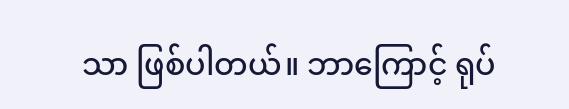သာ ဖြစ်ပါတယ်။ ဘာကြောင့် ရုပ်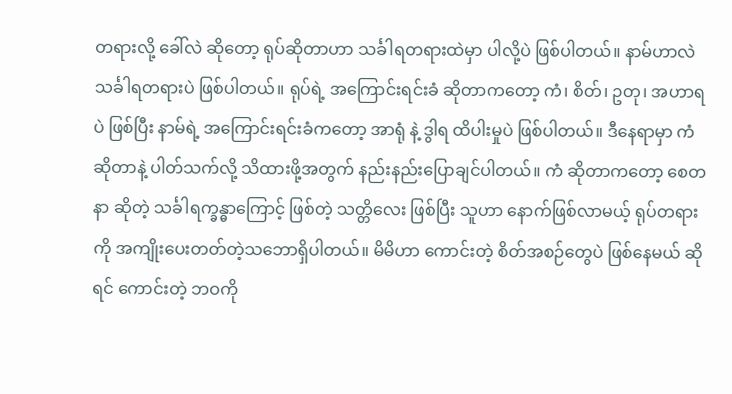တရားလို့ ခေါ်လဲ ဆိုတော့ ရုပ်ဆိုတာဟာ သင်္ခါရတရားထဲမှာ ပါလို့ပဲ ဖြစ်ပါတယ်။ နာမ်ဟာလဲ သင်္ခါရတရားပဲ ဖြစ်ပါတယ်။ ရုပ်ရဲ့ အကြောင်းရင်းခံ ဆိုတာကတော့ ကံ၊ စိတ်၊ ဥတု၊ အဟာရ ပဲ ဖြစ်ပြီး နာမ်ရဲ့ အကြောင်းရင်းခံကတော့ အာရုံ နဲ့ ဒွါရ ထိပါးမှုပဲ ဖြစ်ပါတယ်။ ဒီနေရာမှာ ကံဆိုတာနဲ့ ပါတ်သက်လို့ သိထားဖို့အတွက် နည်းနည်းပြောချင်ပါတယ်။ ကံ ဆိုတာကတော့ စေတနာ ဆိုတဲ့ သင်္ခါရက္ခန္ဓာကြောင့် ဖြစ်တဲ့ သတ္တိလေး ဖြစ်ပြီး သူဟာ နောက်ဖြစ်လာမယ့် ရုပ်တရားကို အကျိုးပေးတတ်တဲ့သဘောရှိပါတယ်။ မိမိဟာ ကောင်းတဲ့ စိတ်အစဉ်တွေပဲ ဖြစ်နေမယ် ဆိုရင် ကောင်းတဲ့ ဘဝကို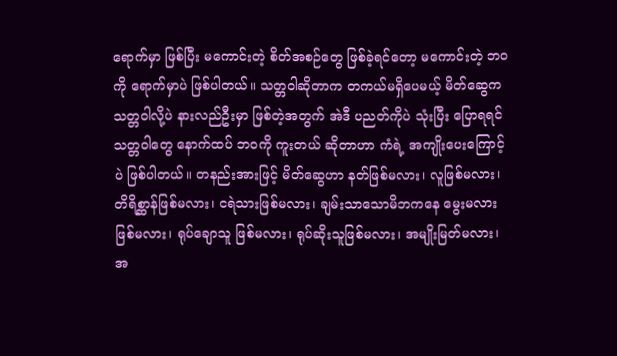ရောက်မှာ ဖြစ်ပြီး မကောင်းတဲ့ စိတ်အစဉ်တွေ ဖြစ်ခဲ့ရင်တော့ မကောင်းတဲ့ ဘဝကို ရောက်မှာပဲ ဖြစ်ပါတယ်။ သတ္တဝါဆိုတာက တကယ်မရှိပေမယ့် မိတ်ဆွေက သတ္တဝါလို့ပဲ နားလည်ဦးမှာ ဖြစ်တဲ့အတွက် အဲဒီ ပညတ်ကိုပဲ သုံးပြီး ပြောရရင် သတ္တဝါတွေ နောက်ထပ် ဘဝကို ကူးတယ် ဆိုတာဟာ ကံရဲ့ အကျိုးပေးကြောင့်ပဲ ဖြစ်ပါတယ်။ တနည်းအားဖြင့် မိတ်ဆွေဟာ နတ်ဖြစ်မလား၊ လူဖြစ်မလား၊ တိရိစ္ဆာန်ဖြစ်မလား၊ ငရဲသားဖြစ်မလား၊ ချမ်းသာသောမိဘကနေ မွေးမလားဖြစ်မလား၊ ရုပ်ချောသူ ဖြစ်မလား၊ ရုပ်ဆိုးသူဖြစ်မလား၊ အမျိုးမြတ်မလား၊ အ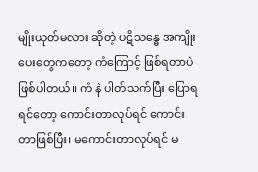မျိုးယုတ်မလား ဆိုတဲ့ ပဋိသန္ဓေ အကျိုးပေးတွေကတော့ ကံကြောင့် ဖြစ်ရတာပဲ ဖြစ်ပါတယ်။ ကံ နဲ ပါတ်သက်ပြီး ပြောရရင်တော့ ကောင်းတာလုပ်ရင် ကောင်းတာဖြစ်ပြီး၊ မကောင်းတာလုပ်ရင် မ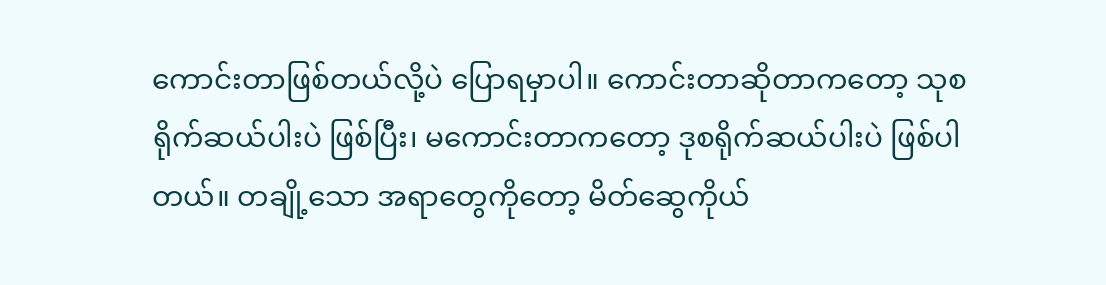ကောင်းတာဖြစ်တယ်လို့ပဲ ပြောရမှာပါ။ ကောင်းတာဆိုတာကတော့ သုစရိုက်ဆယ်ပါးပဲ ဖြစ်ပြီး၊ မကောင်းတာကတော့ ဒုစရိုက်ဆယ်ပါးပဲ ဖြစ်ပါတယ်။ တချို့သော အရာတွေကိုတော့ မိတ်ဆွေကိုယ်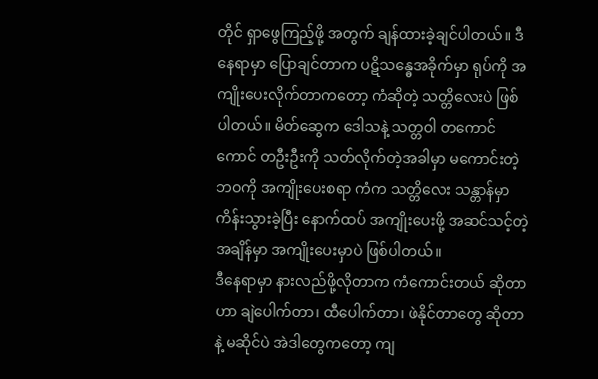တိုင် ရှာဖွေကြည့်ဖို့ အတွက် ချန်ထားခဲ့ချင်ပါတယ်။ ဒီနေရာမှာ ပြောချင်တာက ပဋိသန္ဓေအခိုက်မှာ ရုပ်ကို အကျိုးပေးလိုက်တာကတော့ ကံဆိုတဲ့ သတ္တိလေးပဲ ဖြစ်ပါတယ်။ မိတ်ဆွေက ဒေါသနဲ့ သတ္တဝါ တကောင်ကောင် တဦးဦးကို သတ်လိုက်တဲ့အခါမှာ မကောင်းတဲ့ဘဝကို အကျိုးပေးစရာ ကံက သတ္တိလေး သန္တာန်မှာ ကိန်းသွားခဲ့ပြီး နောက်ထပ် အကျိုးပေးဖို့ အဆင်သင့်တဲ့အချိန်မှာ အကျိုးပေးမှာပဲ ဖြစ်ပါတယ်။
ဒီနေရာမှာ နားလည်ဖို့လိုတာက ကံကောင်းတယ် ဆိုတာဟာ ချဲပေါက်တာ၊ ထီပေါက်တာ၊ ဖဲနိုင်တာတွေ ဆိုတာနဲ့ မဆိုင်ပဲ အဲဒါတွေကတော့ ကျ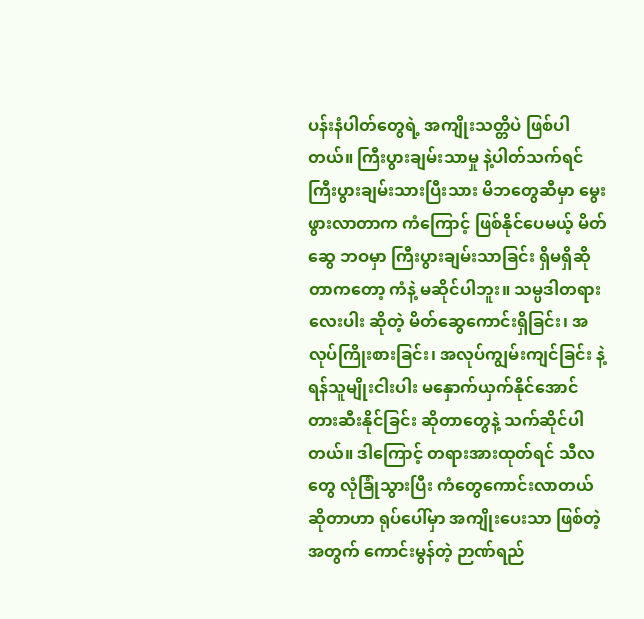ပန်းနံပါတ်တွေရဲ့ အကျိုးသတ္တိပဲ ဖြစ်ပါတယ်။ ကြီးပွားချမ်းသာမှု နဲ့ပါတ်သက်ရင် ကြီးပွားချမ်းသားပြီးသား မိဘတွေဆီမှာ မွေးဖွားလာတာက ကံကြောင့် ဖြစ်နိုင်ပေမယ့် မိတ်ဆွေ ဘဝမှာ ကြီးပွားချမ်းသာခြင်း ရှိမရှိဆိုတာကတော့ ကံနဲ့ မဆိုင်ပါဘူး။ သမ္ပဒါတရားလေးပါး ဆိုတဲ့ မိတ်ဆွေကောင်းရှိခြင်း၊ အလုပ်ကြိုးစားခြင်း၊ အလုပ်ကျွမ်းကျင်ခြင်း နဲ့ ရန်သူမျိုးငါးပါး မနှောက်ယှက်နိုင်အောင် တားဆီးနိုင်ခြင်း ဆိုတာတွေနဲ့ သက်ဆိုင်ပါတယ်။ ဒါကြောင့် တရားအားထုတ်ရင် သီလတွေ လုံခြုံသွားပြီး ကံတွေကောင်းလာတယ် ဆိုတာဟာ ရုပ်ပေါ်မှာ အကျိုးပေးသာ ဖြစ်တဲ့အတွက် ကောင်းမွန်တဲ့ ဉာဏ်ရည်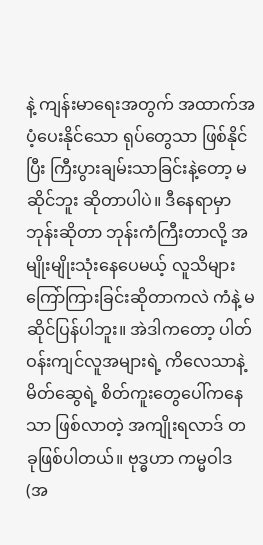နဲ့ ကျန်းမာရေးအတွက် အထာက်အပံ့ပေးနိုင်သော ရုပ်တွေသာ ဖြစ်နိုင်ပြီး ကြီးပွားချမ်းသာခြင်းနဲ့တော့ မဆိုင်ဘူး ဆိုတာပါပဲ။ ဒီနေရာမှာ ဘုန်းဆိုတာ ဘုန်းကံကြီးတာလို့ အမျိုးမျိုးသုံးနေပေမယ့် လူသိများ ကြော်ကြားခြင်းဆိုတာကလဲ ကံနဲ့ မဆိုင်ပြန်ပါဘူး။ အဲဒါကတော့ ပါတ်ဝန်းကျင်လူအများရဲ့ ကိလေသာနဲ့ မိတ်ဆွေရဲ့ စိတ်ကူးတွေပေါ်ကနေသာ ဖြစ်လာတဲ့ အကျိုးရလာဒ် တခုဖြစ်ပါတယ်။ ဗုဒ္ဓဟာ ကမ္မဝါဒ (အ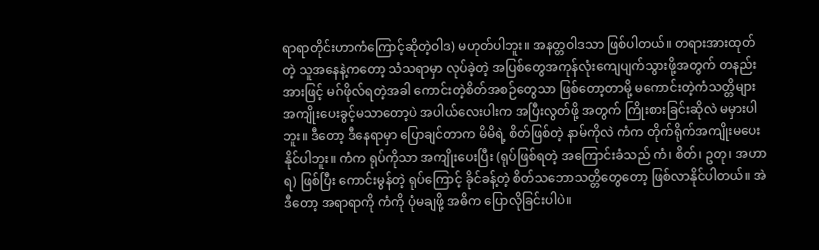ရာရာတိုင်းဟာကံကြောင့်ဆိုတဲ့ဝါဒ) မဟုတ်ပါဘူး။ အနတ္တဝါဒသာ ဖြစ်ပါတယ်။ တရားအားထုတ်တဲ့ သူအနေနဲ့ကတော့ သံသရာမှာ လုပ်ခဲ့တဲ့ အပြစ်တွေအကုန်လုံးကျေပျက်သွားဖို့အတွက် တနည်းအားဖြင့် မဂ်ဖိုလ်ရတဲ့အခါ ကောင်းတဲ့စိတ်အစဉ်တွေသာ ဖြစ်တော့တာမို့ မကောင်းတဲ့ကံသတ္တိများအကျိုးပေးခွင့်မသာတော့ပဲ အပါယ်လေးပါးက အပြီးလွတ်ဖို့ အတွက် ကြိုးစားခြင်းဆိုလဲ မမှားပါဘူး။ ဒီတော့ ဒီနေရာမှာ ပြောချင်တာက မိမိရဲ့ စိတ်ဖြစ်တဲ့ နာမ်ကိုလဲ ကံက တိုက်ရိုက်အကျိုးမပေးနိုင်ပါဘူး။ ကံက ရုပ်ကိုသာ အကျိုးပေးပြီး (ရုပ်ဖြစ်ရတဲ့ အကြောင်းခံသည် ကံ၊ စိတ်၊ ဥတု၊ အဟာရ) ဖြစ်ပြီး ကောင်းမွန်တဲ့ ရုပ်ကြောင့် ခိုင်ခန့်တဲ့ စိတ်သဘောသတ္တိတွေတော့ ဖြစ်လာနိုင်ပါတယ်။ အဲဒီတော့ အရာရာကို ကံကို ပုံမချဖို့ အဓိက ပြောလိုခြင်းပါပဲ။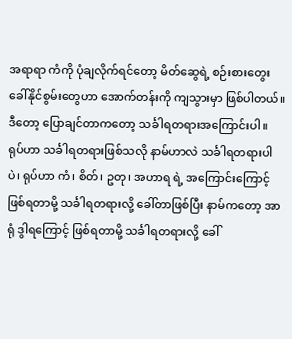အရာရာ ကံကို ပုံချလိုက်ရင်တော့ မိတ်ဆွေရဲ့ စဉ်းစားတွေးခေါ်နိုင်စွမ်းတွေဟာ အောက်တန်းကို ကျသွားမှာ ဖြစ်ပါတယ်။
ဒီတော့ ပြောချင်တာကတော့ သင်္ခါရတရားအကြောင်းပါ။ ရုပ်ဟာ သင်္ခါရတရားဖြစ်သလို နာမ်ဟာလဲ သင်္ခါရတရားပါပဲ၊ ရုပ်ဟာ ကံ၊ စိတ်၊ ဥတု၊ အဟာရ ရဲ့ အကြောင်းကြောင့် ဖြစ်ရတာမို့ သင်္ခါရတရားလို့ ခေါ်တာဖြစ်ပြီး နာမ်ကတော့ အာရုံ ဒွါရကြောင့် ဖြစ်ရတာမို့ သင်္ခါရတရားလို့ ခေါ်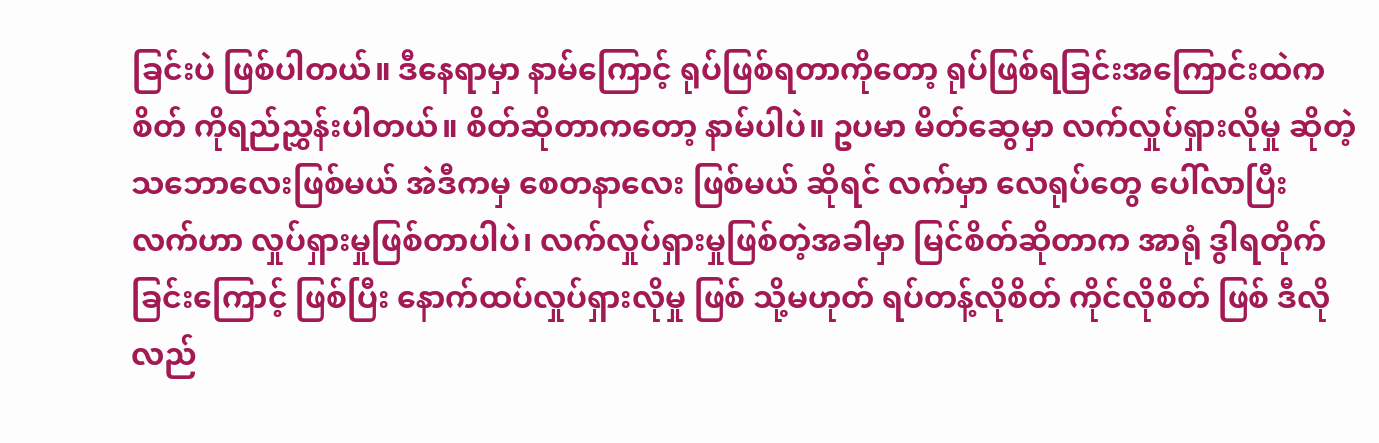ခြင်းပဲ ဖြစ်ပါတယ်။ ဒီနေရာမှာ နာမ်ကြောင့် ရုပ်ဖြစ်ရတာကိုတော့ ရုပ်ဖြစ်ရခြင်းအကြောင်းထဲက စိတ် ကိုရည်ညွှန်းပါတယ်။ စိတ်ဆိုတာကတော့ နာမ်ပါပဲ။ ဥပမာ မိတ်ဆွေမှာ လက်လှုပ်ရှားလိုမှု ဆိုတဲ့ သဘောလေးဖြစ်မယ် အဲဒီကမှ စေတနာလေး ဖြစ်မယ် ဆိုရင် လက်မှာ လေရုပ်တွေ ပေါ်လာပြီး လက်ဟာ လှုပ်ရှားမှုဖြစ်တာပါပဲ၊ လက်လှုပ်ရှားမှုဖြစ်တဲ့အခါမှာ မြင်စိတ်ဆိုတာက အာရုံ ဒွါရတိုက်ခြင်းကြောင့် ဖြစ်ပြီး နောက်ထပ်လှုပ်ရှားလိုမှု ဖြစ် သို့မဟုတ် ရပ်တန့်လိုစိတ် ကိုင်လိုစိတ် ဖြစ် ဒီလို လည်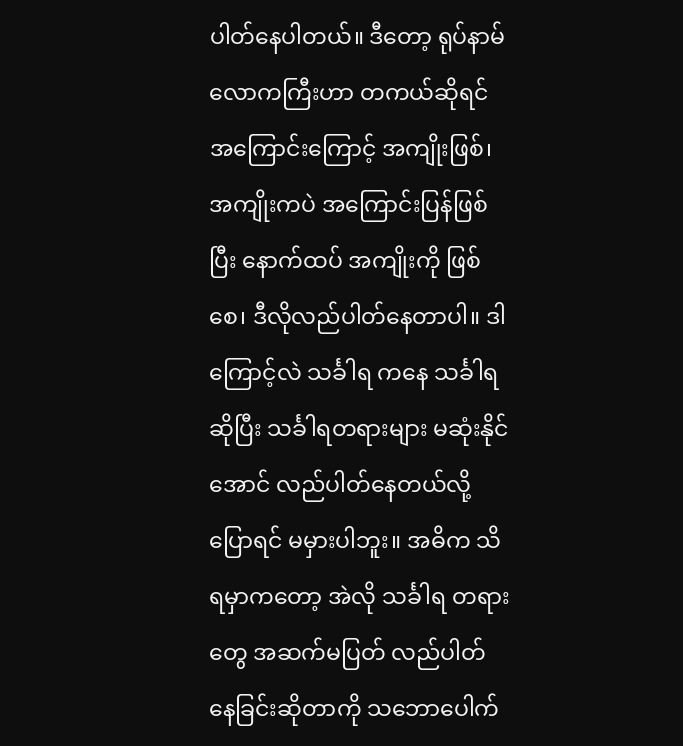ပါတ်နေပါတယ်။ ဒီတော့ ရုပ်နာမ် လောကကြီးဟာ တကယ်ဆိုရင် အကြောင်းကြောင့် အကျိုးဖြစ်၊ အကျိုးကပဲ အကြောင်းပြန်ဖြစ်ပြီး နောက်ထပ် အကျိုးကို ဖြစ်စေ၊ ဒီလိုလည်ပါတ်နေတာပါ။ ဒါကြောင့်လဲ သင်္ခါရ ကနေ သင်္ခါရ ဆိုပြီး သင်္ခါရတရားများ မဆုံးနိုင်အောင် လည်ပါတ်နေတယ်လို့ ပြောရင် မမှားပါဘူး။ အဓိက သိရမှာကတော့ အဲလို သင်္ခါရ တရားတွေ အဆက်မပြတ် လည်ပါတ်နေခြင်းဆိုတာကို သဘောပေါက်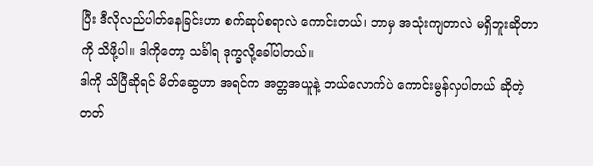ပြီး ဒီလိုလည်ပါတ်နေခြင်းဟာ စက်ဆုပ်စရာလဲ ကောင်းတယ်၊ ဘာမှ အသုံးကျတာလဲ မရှိဘူးဆိုတာကို သိဖို့ပါ။ ဒါကိုတော့ သင်္ခါရ ဒုက္ခလို့ခေါ်ပါတယ်။
ဒါကို သိပြီဆိုရင် မိတ်ဆွေဟာ အရင်က အတ္တအယူနဲ့ ဘယ်လောက်ပဲ ကောင်းမွန်လှပါတယ် ဆိုတဲ့ တတ်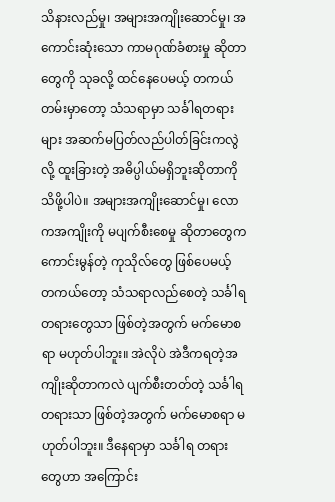သိနားလည်မှု၊ အများအကျိုးဆောင်မှု၊ အကောင်းဆုံးသော ကာမဂုဏ်ခံစားမှု ဆိုတာတွေကို သုခလို့ ထင်နေပေမယ့် တကယ်တမ်းမှာတော့ သံသရာမှာ သင်္ခါရတရားများ အဆက်မပြတ်လည်ပါတ်ခြင်းကလွဲလို့ ထူးခြားတဲ့ အဓိပ္ပါယ်မရှိဘူးဆိုတာကို သိဖို့ပါပဲ။ အများအကျိုးဆောင်မှု၊ လောကအကျိုးကို မပျက်စီးစေမှု ဆိုတာတွေက ကောင်းမွန်တဲ့ ကုသိုလ်တွေ ဖြစ်ပေမယ့် တကယ်တော့ သံသရာလည်စေတဲ့ သင်္ခါရတရားတွေသာ ဖြစ်တဲ့အတွက် မက်မောစရာ မဟုတ်ပါဘူး။ အဲလိုပဲ အဲဒီကရတဲ့အကျိုးဆိုတာကလဲ ပျက်စီးတတ်တဲ့ သင်္ခါရတရားသာ ဖြစ်တဲ့အတွက် မက်မောစရာ မဟုတ်ပါဘူး။ ဒီနေရာမှာ သင်္ခါရ တရားတွေဟာ အကြောင်း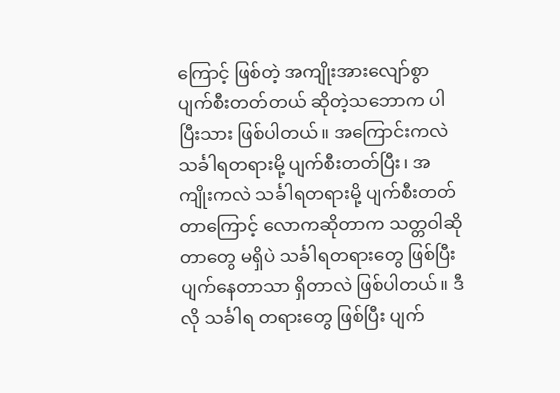ကြောင့် ဖြစ်တဲ့ အကျိုးအားလျော်စွာ ပျက်စီးတတ်တယ် ဆိုတဲ့သဘောက ပါပြီးသား ဖြစ်ပါတယ်။ အကြောင်းကလဲ သင်္ခါရတရားမို့ ပျက်စီးတတ်ပြီး၊ အကျိုးကလဲ သင်္ခါရတရားမို့ ပျက်စီးတတ်တာကြောင့် လောကဆိုတာက သတ္တဝါဆိုတာတွေ မရှိပဲ သင်္ခါရတရားတွေ ဖြစ်ပြီးပျက်နေတာသာ ရှိတာလဲ ဖြစ်ပါတယ်။ ဒီလို သင်္ခါရ တရားတွေ ဖြစ်ပြီး ပျက်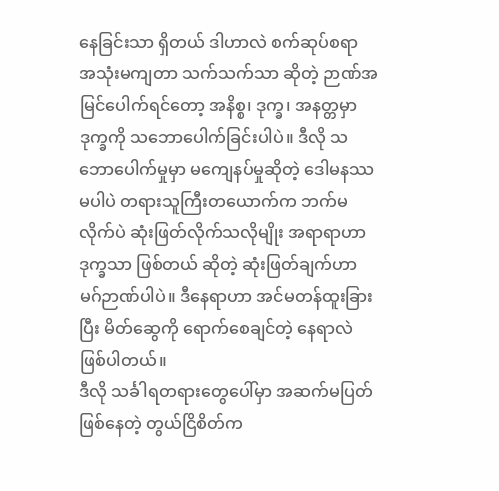နေခြင်းသာ ရှိတယ် ဒါဟာလဲ စက်ဆုပ်စရာ အသုံးမကျတာ သက်သက်သာ ဆိုတဲ့ ဉာဏ်အမြင်ပေါက်ရင်တော့ အနိစ္စ၊ ဒုက္ခ၊ အနတ္တမှာ ဒုက္ခကို သဘောပေါက်ခြင်းပါပဲ။ ဒီလို သဘောပေါက်မှုမှာ မကျေနပ်မှုဆိုတဲ့ ဒေါမနဿ မပါပဲ တရားသူကြီးတယောက်က ဘက်မလိုက်ပဲ ဆုံးဖြတ်လိုက်သလိုမျိုး အရာရာဟာ ဒုက္ခသာ ဖြစ်တယ် ဆိုတဲ့ ဆုံးဖြတ်ချက်ဟာ မဂ်ဉာဏ်ပါပဲ။ ဒီနေရာဟာ အင်မတန်ထူးခြားပြီး မိတ်ဆွေကို ရောက်စေချင်တဲ့ နေရာလဲ ဖြစ်ပါတယ်။
ဒီလို သင်္ခါရတရားတွေပေါ်မှာ အဆက်မပြတ်ဖြစ်နေတဲ့ တွယ်ငြိစိတ်က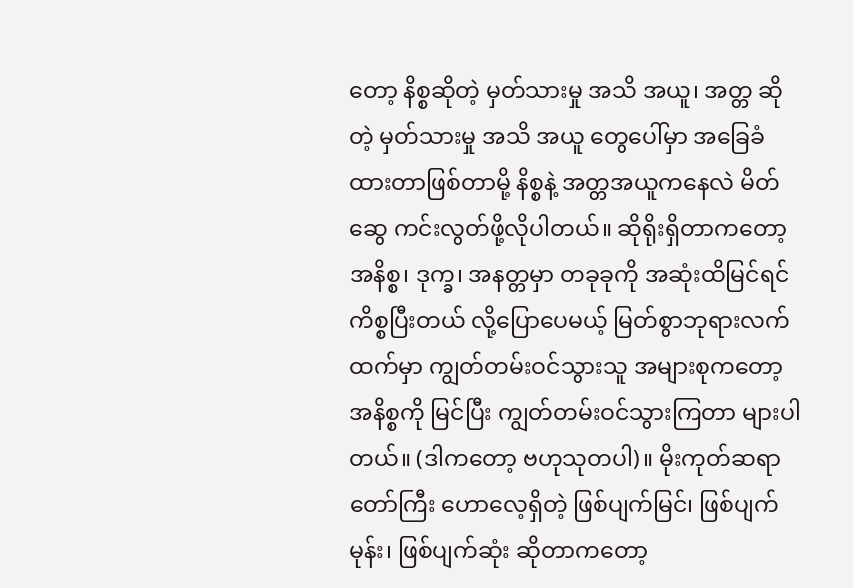တော့ နိစ္စဆိုတဲ့ မှတ်သားမှု အသိ အယူ၊ အတ္တ ဆိုတဲ့ မှတ်သားမှု အသိ အယူ တွေပေါ်မှာ အခြေခံထားတာဖြစ်တာမို့ နိစ္စနဲ့ အတ္တအယူကနေလဲ မိတ်ဆွေ ကင်းလွတ်ဖို့လိုပါတယ်။ ဆိုရိုးရှိတာကတော့ အနိစ္စ၊ ဒုက္ခ၊ အနတ္တမှာ တခုခုကို အဆုံးထိမြင်ရင် ကိစ္စပြီးတယ် လို့ပြောပေမယ့် မြတ်စွာဘုရားလက်ထက်မှာ ကျွတ်တမ်းဝင်သွားသူ အများစုကတော့ အနိစ္စကို မြင်ပြီး ကျွတ်တမ်းဝင်သွားကြတာ များပါတယ်။ (ဒါကတော့ ဗဟုသုတပါ)။ မိုးကုတ်ဆရာတော်ကြီး ဟောလေ့ရှိတဲ့ ဖြစ်ပျက်မြင်၊ ဖြစ်ပျက်မုန်း၊ ဖြစ်ပျက်ဆုံး ဆိုတာကတော့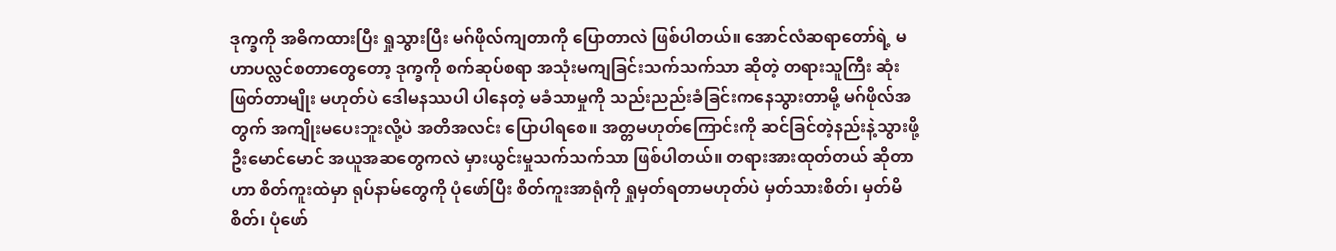ဒုက္ခကို အဓိကထားပြီး ရှုသွားပြီး မဂ်ဖိုလ်ကျတာကို ပြောတာလဲ ဖြစ်ပါတယ်။ အောင်လံဆရာတော်ရဲ့ မဟာပလ္လင်စတာတွေတော့ ဒုက္ခကို စက်ဆုပ်စရာ အသုံးမကျခြင်းသက်သက်သာ ဆိုတဲ့ တရားသူကြီး ဆုံးဖြတ်တာမျိုး မဟုတ်ပဲ ဒေါမနဿပါ ပါနေတဲ့ မခံသာမှုကို သည်းညည်းခံခြင်းကနေသွားတာမို့ မဂ်ဖိုလ်အတွက် အကျိုးမပေးဘူးလို့ပဲ အတိအလင်း ပြောပါရစေ။ အတ္တမဟုတ်ကြောင်းကို ဆင်ခြင်တဲ့နည်းနဲ့သွားဖို့ ဦးမောင်မောင် အယူအဆတွေကလဲ မှားယွင်းမှုသက်သက်သာ ဖြစ်ပါတယ်။ တရားအားထုတ်တယ် ဆိုတာဟာ စိတ်ကူးထဲမှာ ရုပ်နာမ်တွေကို ပုံဖော်ပြီး စိတ်ကူးအာရုံကို ရှုမှတ်ရတာမဟုတ်ပဲ မှတ်သားစိတ်၊ မှတ်မိစိတ်၊ ပုံဖော်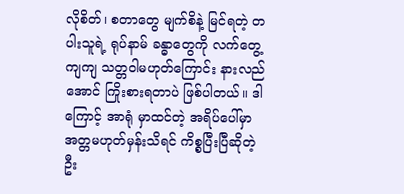လိုစိတ်၊ စတာတွေ မျက်စိနဲ့ မြင်ရတဲ့ တပါးသူရဲ့ ရုပ်နာမ် ခန္ဓာတွေကို လက်တွေ့ကျကျ သတ္တဝါမဟုတ်ကြောင်း နားလည်အောင် ကြိုးစားရတာပဲ ဖြစ်ပါတယ်။ ဒါကြောင့် အာရုံ မှာထင်တဲ့ အရိပ်ပေါ်မှာ အတ္တမဟုတ်မှန်းသိရင် ကိစ္စပြီးပြီဆိုတဲ့ ဦး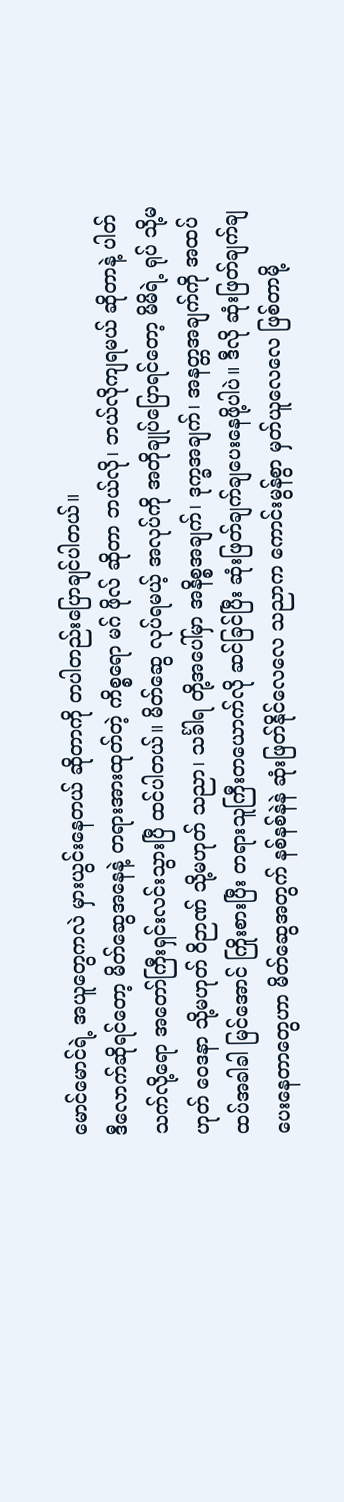မောင်မောင်ရဲ့ အယူတွေကလဲ မှားယွင်းနေတယ် ဆိုတာကို တပါတည်းပြောချင်ပါတယ်။
ဒီလောက်ဆိုရင်တော့ မိတ်ဆွေအနေနဲ့ တရားအားထုတ်တဲ့ ကိစ္စရော မဂ် ဖိုလ် ဆိုတာ ဘယ်လို၊ ဘယ်လိုကျရမယ် ဆိုတာနဲ့ ပါတ်သက်လို့ရော အတော်ကြီးရှင်းလင်းသွားပြီ ထင်ပါတယ်။ မိတ်ဆွေ လုပ်ရမယ့် အလုပ်ကို အတိုချုပ်ပြောရင်တော့ မိမိရဲ့ ရုပ် သို့မဟုတ် ဝေဒနာ သို့မဟုတ် ဝိဉာဏ် သို့မဟုတ် သညာ၊ သင်္ခါရ တို့အပေါ်မှာ အနိစ္စအချက်၊ ဒုက္ခအချက်၊ အနတ္တအချက်ကို အထပ်ထပ်အခါခါ မြင်အောင် ကြိုးစားပြီး တရားသူကြီးတယောက်လို ဆင်ခြင်ပြီး ဆုံးဖြတ်ချက်ချပေးနေဖို့ပါပဲ။ ဒီလို ဆုံးဖြတ်ချက်ချပေးနေတာတွေဟာ မိတ်ဆွေအတွက် နစ်နစ်နဲနဲ ဆုံးဖြတ်နိုင်လေလေ သညာက ကောင်းမွန်စွာ မှတ်ယူလေလေ ဖြစ်တာမို့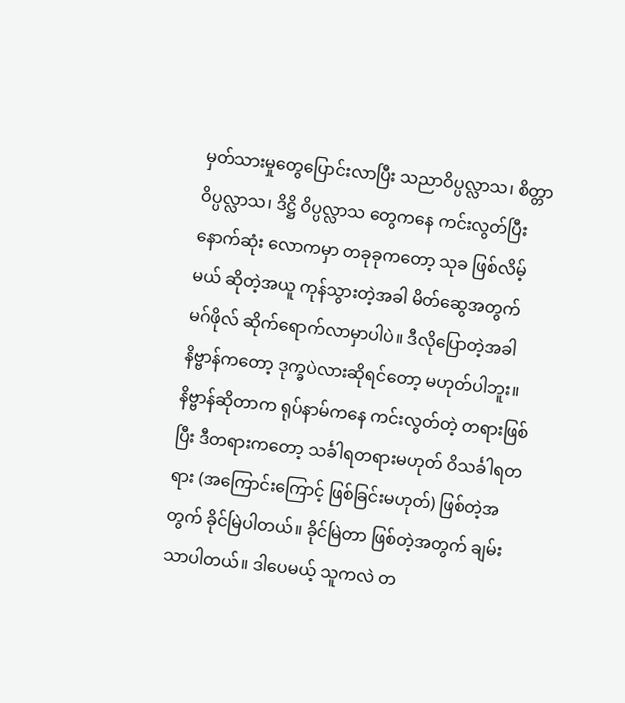မှတ်သားမှုတွေပြောင်းလာပြီး သညာဝိပ္ပလ္လာသ၊ စိတ္တာဝိပ္ပလ္လာသ၊ ဒိဋ္ဌိ ဝိပ္ပလ္လာသ တွေကနေ ကင်းလွတ်ပြီး နောက်ဆုံး လောကမှာ တခုခုကတော့ သုခ ဖြစ်လိမ့်မယ် ဆိုတဲ့အယူ ကုန်သွားတဲ့အခါ မိတ်ဆွေအတွက် မဂ်ဖိုလ် ဆိုက်ရောက်လာမှာပါပဲ။ ဒီလိုပြောတဲ့အခါ နိဗ္ဗာန်ကတော့ ဒုက္ခပဲလားဆိုရင်တော့ မဟုတ်ပါဘူး။ နိဗ္ဗာန်ဆိုတာက ရုပ်နာမ်ကနေ ကင်းလွတ်တဲ့ တရားဖြစ်ပြီး ဒီတရားကတော့ သင်္ခါရတရားမဟုတ် ဝိသင်္ခါရတရား (အကြောင်းကြောင့် ဖြစ်ခြင်းမဟုတ်) ဖြစ်တဲ့အတွက် ခိုင်မြဲပါတယ်။ ခိုင်မြဲတာ ဖြစ်တဲ့အတွက် ချမ်းသာပါတယ်။ ဒါပေမယ့် သူကလဲ တ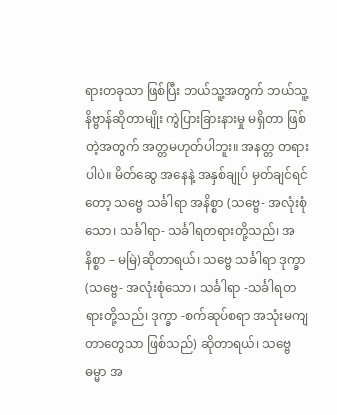ရားတခုသာ ဖြစ်ပြီး ဘယ်သူ့အတွက် ဘယ်သူ့နိဗ္ဗာန်ဆိုတာမျိုး ကွဲပြားခြားနားမှု မရှိတာ ဖြစ်တဲ့အတွက် အတ္တမဟုတ်ပါဘူး။ အနတ္တ တရားပါပဲ။ မိတ်ဆွေ အနေနဲ့ အနှစ်ချုပ် မှတ်ချင်ရင်တော့ သဗ္ဗေ သင်္ခါရာ အနိစ္စာ (သဗ္ဗေ- အလုံးစုံသော၊ သင်္ခါရာ- သင်္ခါရတရားတို့သည်၊ အနိစ္စာ – မမြဲ)ဆိုတာရယ်၊ သဗ္ဗေ သင်္ခါရာ ဒုက္ခာ (သဗ္ဗေ- အလုံးစုံသော၊ သင်္ခါရာ -သင်္ခါရတရားတို့သည်၊ ဒုက္ခာ -စက်ဆုပ်စရာ အသုံးမကျတာတွေသာ ဖြစ်သည်) ဆိုတာရယ်၊ သဗ္ဗေ ဓမ္မာ အ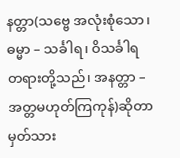နတ္တာ(သဗ္ဗေ အလုံးစုံသော၊ ဓမ္မာ – သင်္ခါရ၊ ဝိသင်္ခါရ တရားတို့သည်၊ အနတ္တာ – အတ္တမဟုတ်ကြကုန်)ဆိုတာ မှတ်သား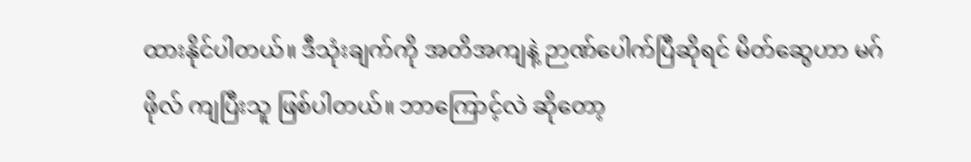ထားနိုင်ပါတယ်။ ဒီသုံးချက်ကို အတိအကျနဲ့ ဉာဏ်ပေါက်ပြီဆိုရင် မိတ်ဆွေဟာ မဂ်ဖိုလ် ကျပြီးသူ ဖြစ်ပါတယ်။ ဘာကြောင့်လဲ ဆိုတော့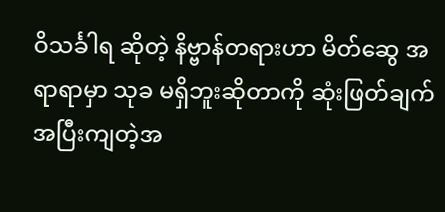ဝိသင်္ခါရ ဆိုတဲ့ နိဗ္ဗာန်တရားဟာ မိတ်ဆွေ အရာရာမှာ သုခ မရှိဘူးဆိုတာကို ဆုံးဖြတ်ချက် အပြီးကျတဲ့အ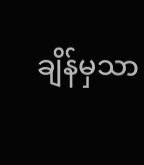ချိန်မှသာ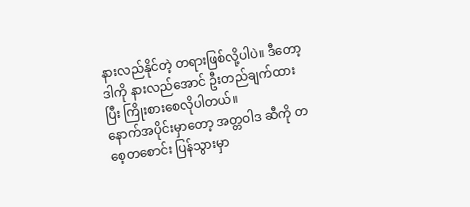နားလည်နိုင်တဲ့ တရားဖြစ်လို့ပါပဲ။ ဒီတော့ ဒါကို နားလည်အောင် ဦးတည်ချက်ထားပြီး ကြိုးစားစေလိုပါတယ်။
နောက်အပိုင်းမှာတော့ အတ္တဝါဒ ဆီကို တစေ့တစောင်း ပြန်သွားမှာ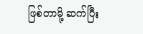ဖြစ်တာမို့ ဆက်ပြီး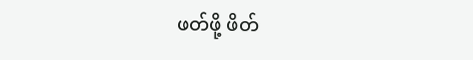ဖတ်ဖို့ ဖိတ်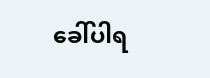ခေါ်ပါရ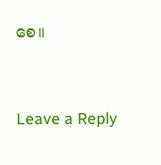စေ။


Leave a Reply